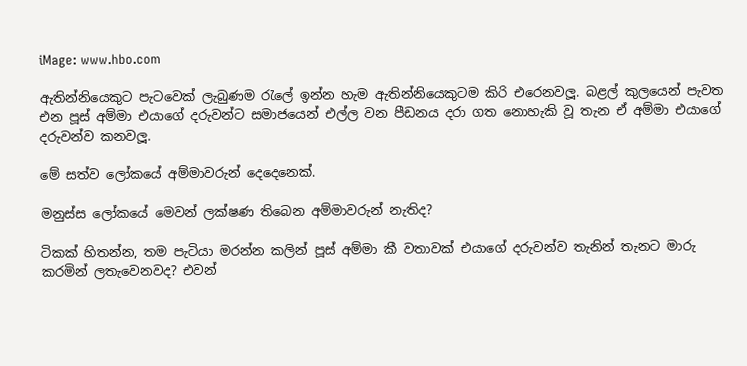iMage: www.hbo.com

ඇතින්නියෙකුට පැටවෙක් ලැබුණම රැලේ ඉන්න හැම ඇතින්නියෙකුටම කිරි එරෙනවලූ. බළල් කුලයෙන් පැවත එන පූස් අම්මා එයාගේ දරුවන්ට සමාජයෙන් එල්ල වන පීඩනය දරා ගත නොහැකි වූ තැන ඒ අම්මා එයාගේ දරුවන්ව කනවලූ.

මේ සත්ව ලෝකයේ අම්මාවරුන් දෙදෙනෙක්.

මනුස්ස ලෝකයේ මෙවන් ලක්ෂණ තිබෙන අම්මාවරුන් නැතිද?

ටිකක් හිතන්න, තම පැටියා මරන්න කලින් පූස් අම්මා කී වතාවක් එයාගේ දරුවන්ව තැනින් තැනට මාරු කරමින් ලතැවෙනවද? එවන්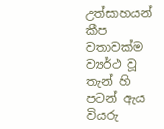උත්සාහයන් කීප වතාවක්ම ව්‍යර්ථ වූ තැන් හි පටන් ඇය වියරු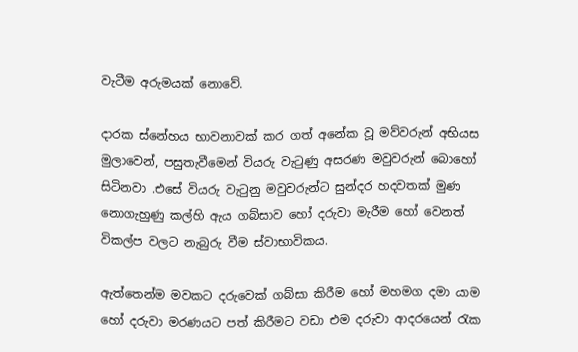වැටීම අරුමයක් නොවේ.

දාරක ස්නේහය භාවනාවක් කර ගත් අනේක වූ මව්වරුන් අභියස මුලාවෙන්, පසුතැවීමෙන් වියරු වැටුණු අසරණ මවුවරුන් බොහෝ සිටිනවා .එසේ වියරු වැටුනු මවුවරුන්ට සුන්දර හදවතක් මුණ නොගැහුණු කල්හි ඇය ගබ්සාව හෝ දරුවා මැරීම හෝ වෙනත් විකල්ප වලට නැබුරු වීම ස්වාභාවිකය.

ඇත්තෙන්ම මවකට දරුවෙක් ගබ්සා කිරීම හෝ මහමග දමා යාම හෝ දරුවා මරණයට පත් කිරීමට වඩා එම දරුවා ආදරයෙන් රැක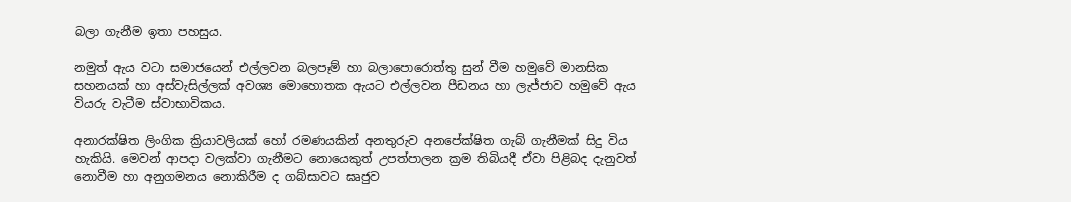බලා ගැනීම ඉතා පහසුය.

නමුත් ඇය වටා සමාජයෙන් එල්ලවන බලපෑම් හා බලාපොරොත්තු සුන් වීම හමුවේ මානසික සහනයක් හා අස්වැසිල්ලක් අවශ්‍ය මොහොතක ඇයට එල්ලවන පීඩනය හා ලැජ්ජාව හමුවේ ඇය වියරු වැටීම ස්වාභාවිකය.

අනාරක්ෂිත ලිංගික ක්‍රියාවලියක් හෝ රමණයකින් අනතුරුව අනපේක්ෂිත ගැබ් ගැනීමක් සිදු විය හැකියි. මෙවන් ආපදා වලක්වා ගැනීමට නොයෙකුත් උපත්පාලන ක්‍රම තිබියදී ඒවා පිළිබද දැනුවත් නොවීම හා අනුගමනය නොකිරීම ද ගබ්සාවට ඝෘජුව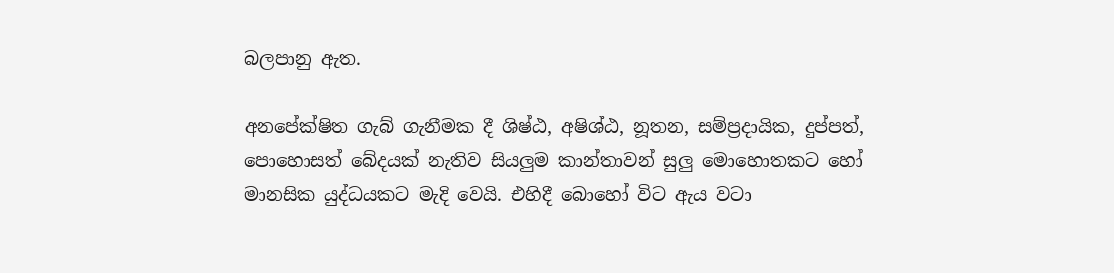බලපානු ඇත.

අනපේක්ෂිත ගැබ් ගැනීමක දී ශිෂ්ඨ, අෂිශ්ඨ, නූතන, සම්ප්‍රදායික, දුප්පත්, පොහොසත් බේදයක් නැතිව සියලුම කාන්තාවන් සුලු මොහොතකට හෝ මානසික යුද්ධයකට මැදි වෙයි. එහිදී බොහෝ විට ඇය වටා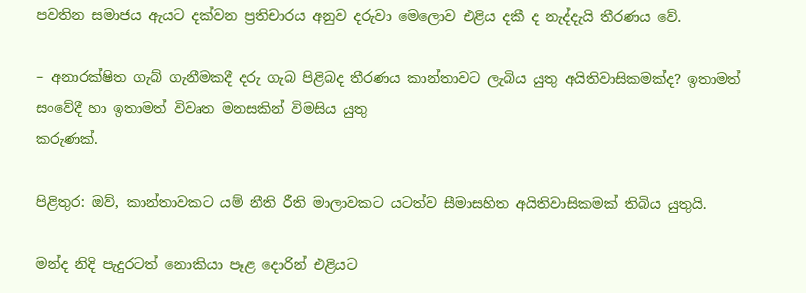පවතින සමාජය ඇයට දක්වන ප්‍රතිචාරය අනුව දරුවා මෙලොව එළිය දකී ද නැද්දැයි තීරණය වේ.

– අනාරක්ෂිත ගැබ් ගැනීමකදී දරු ගැබ පිළිබද තීරණය කාන්තාවට ලැබිය යුතු අයිතිවාසිකමක්ද? ඉතාමත් සංවේදී හා ඉතාමත් විවෘත මනසකින් විමසිය යුතු
කරුණක්.

පිළිතුර: ඔව්, කාන්තාවකට යම් නීති රීති මාලාවකට යටත්ව සීමාසහිත අයිතිවාසිකමක් තිබිය යුතුයි.

මන්ද නිදි පැදුරටත් නොකියා පෑළ දොරින් එළියට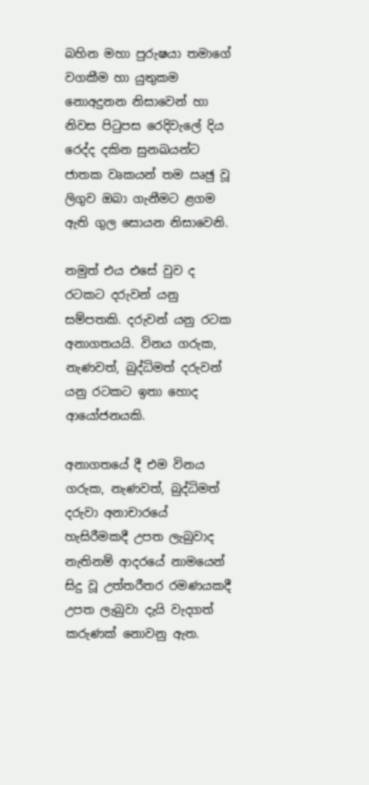බහින මහා පුරුෂයා තමාගේ වගකීම හා යුතුකම නොඅදුනන නිසාවෙන් හා නිවස පිටුපස රෙදිවැලේ දිය රෙද්ද දකින සුනඛයන්ට ජාතක වෘකයන් තම ඍඡු වූ ලිගුව ඔබා ගැනීමට ළගම ඇති ගුල සොයන නිසාවෙනි.

නමුත් එය එසේ වුව ද රටකට දරුවන් යනු සම්පතකි. දරුවන් යනු රටක අනාගතයයි. විනය ගරුක, නැණවත්, බුද්ධිමත් දරුවන් යනු රටකට ඉතා හොද ආයෝජනයකි.

අනාගතයේ දී එම විනය ගරුක, නැණවත්, බුද්ධිමත් දරුවා අනාචාරයේ හැසිරීමකදී උපත ලැබුවාද නැතිනම් ආදරයේ නාමයෙන් සිදු වූ උත්තරීතර රමණයකදී උපත ලැබුවා දැයි වැදගත් කරුණක් නොවනු ඇත.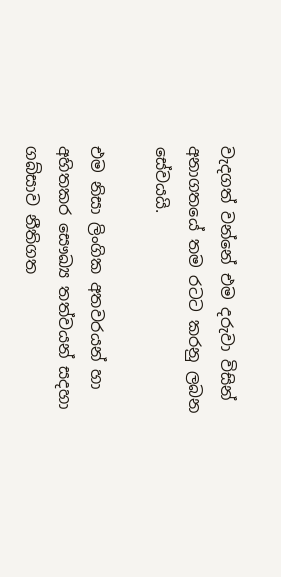වැදගත් වන්නේ එම දරුවා විසින් අනාගතයේ තම රටට කරනු ලබන සේවයයි.

එම නිසා ලිංගික අතවරයන් හා අහිතකර සෞඛ්‍ය තත්වයන් සදහා ගබ්සාව නීතිගත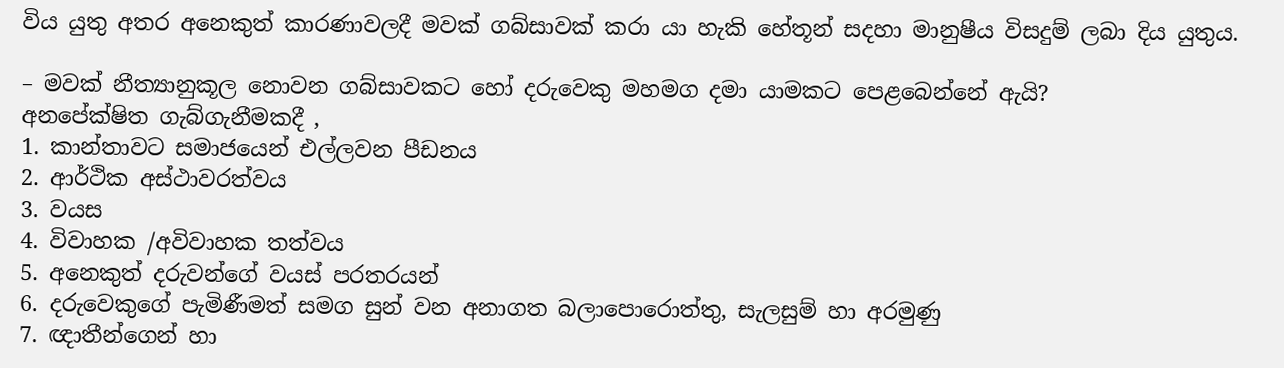විය යුතු අතර අනෙකුත් කාරණාවලදී මවක් ගබ්සාවක් කරා යා හැකි හේතූන් සදහා මානුෂීය විසදුම් ලබා දිය යුතුය.

– මවක් නීත්‍යානුකූල නොවන ගබ්සාවකට හෝ දරුවෙකු මහමග දමා යාමකට පෙළබෙන්නේ ඇයි?
අනපේක්ෂිත ගැබ්ගැනීමකදී ,
1. කාන්තාවට සමාජයෙන් එල්ලවන පීඩනය
2. ආර්ථික අස්ථාවරත්වය
3. වයස
4. විවාහක /අවිවාහක තත්වය
5. අනෙකුත් දරුවන්ගේ වයස් පරතරයන්
6. දරුවෙකුගේ පැමිණීමත් සමග සුන් වන අනාගත බලාපොරොත්තු, සැලසුම් හා අරමුණු
7. ඥාතීන්ගෙන් හා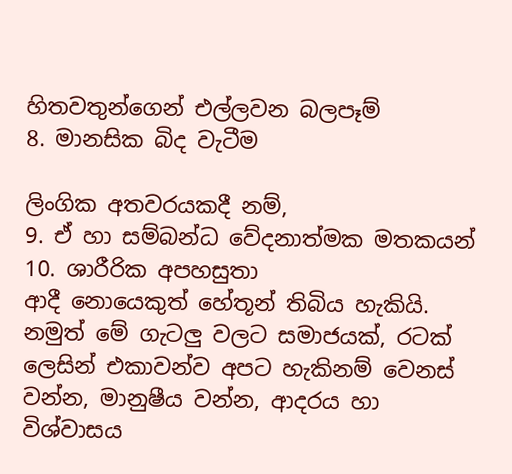හිතවතුන්ගෙන් එල්ලවන බලපෑම්
8. මානසික බිද වැටීම

ලිංගික අතවරයකදී නම්,
9. ඒ හා සම්බන්ධ වේදනාත්මක මතකයන්
10. ශාරීරික අපහසුතා
ආදී නොයෙකුත් හේතූන් තිබිය හැකියි. නමුත් මේ ගැටලු වලට සමාජයක්, රටක් ලෙසින් එකාවන්ව අපට හැකිනම් වෙනස් වන්න, මානුෂීය වන්න, ආදරය හා විශ්වාසය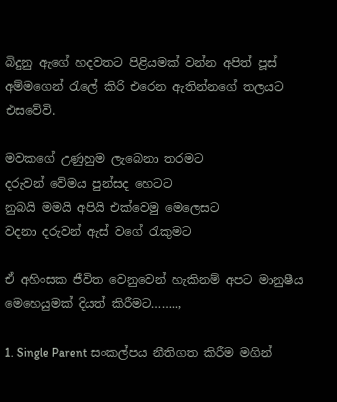බිදුනු ඇගේ හදවතට පිළියමක් වන්න අපිත් පූස් අම්මගෙන් රැලේ කිරි එරෙන ඇතින්නගේ තලයට එසවේවි.

මවකගේ උණුහුම ලැබෙනා තරමට
දරුවන් වේමය පුන්සද හෙටට
නුබයි මමයි අපියි එක්වෙමු මෙලෙසට
වදනා දරුවන් ඇස් වගේ රැකුමට

ඒ අහිංසක ජීවිත වෙනුවෙන් හැකිනම් අපට මානුෂීය මෙහෙයුමක් දියත් කිරීමට……..,

1. Single Parent සංකල්පය නීතිගත කිරීම මගින්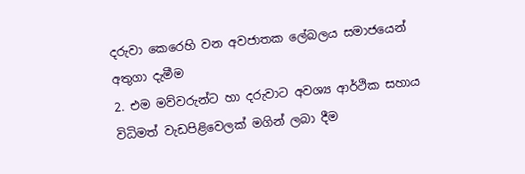දරුවා කෙරෙහි වන අවජාතක ලේබලය සමාජයෙන් අතුගා දැමීම
2. එම මව්වරුන්ට හා දරුවාට අවශ්‍ය ආර්ථික සහාය විධිමත් වැඩපිළිවෙලක් මගින් ලබා දීම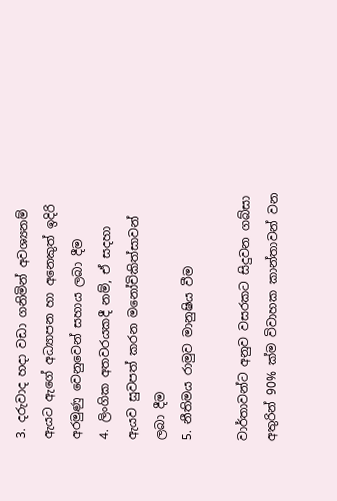3. දරුවාද හදා වඩා ගනිමින් අවශ්‍යනම් ඇයට ඇගේ අධ්‍යාපන හා අනෙකුත් ඉදිරි අරමුණු වෙනුවෙන් සහාය ලබා දීම
4. ලිංගික අතවරයකදී නම්, ඒ සදහා ඇයව සුවපත් කරන මනෝචිකිත්සාවන් ලබා දීම
5. නීතිමය රාමුව මානුෂිය වීම

වාර්තාවන්ට අනුව වසරකට සිදුවන ගබ්සා අතුරින් 90% ක්ම විවාහක කාන්තාවන් වන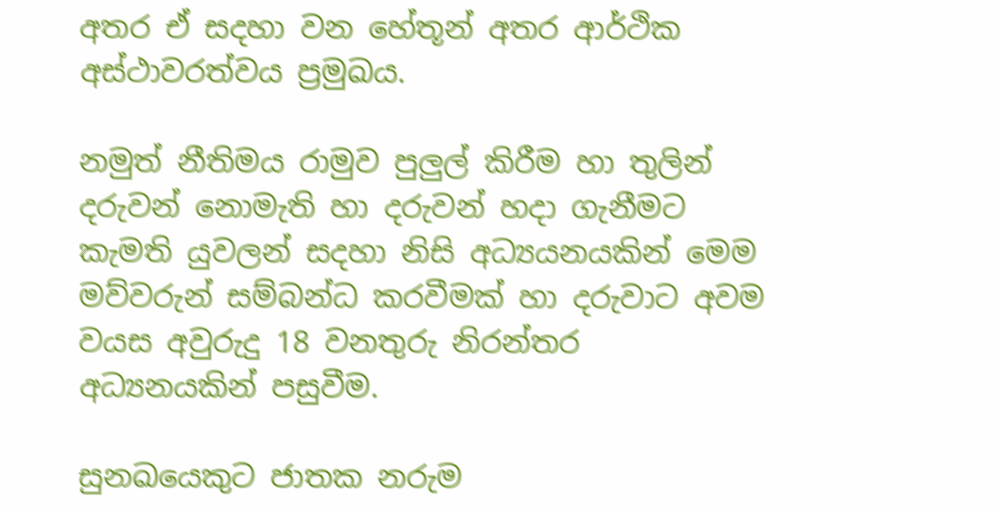අතර ඒ සදහා වන හේතූන් අතර ආර්ථික අස්ථාවරත්වය ප්‍රමුඛය.

නමුත් නීතිමය රාමුව පුලුල් කිරීම හා තුලින් දරුවන් නොමැති හා දරුවන් හදා ගැනීමට කැමති යුවලන් සදහා නිසි අධ්‍යයනයකින් මෙම මව්වරුන් සම්බන්ධ කරවීමක් හා දරුවාට අවම වයස අවුරුදු 18 වනතුරු නිරන්තර අධ්‍යනයකින් පසුවීම.

සුනඛයෙකුට ජාතක නරුම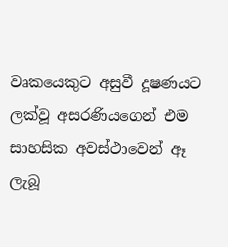වෘකයෙකුට අසුවී දූෂණයට ලක්වූ අසරණියගෙන් එම සාහසික අවස්ථාවෙන් ඈ ලැබූ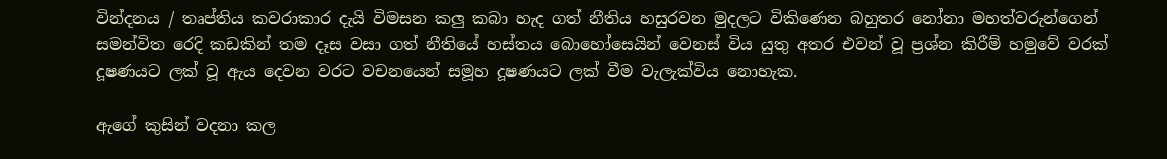වින්දනය / තෘප්තිය කවරාකාර දැයි විමසන කලු කබා හැද ගත් නීතිය හසුරවන මුදලට විකිණෙන බහුතර නෝනා මහත්වරුන්ගෙන් සමන්විත රෙදි කඩකින් තම දෑස වසා ගත් නීතියේ හස්තය බොහෝසෙයින් වෙනස් විය යුතු අතර එවන් වූ ප්‍රශ්න කිරීම් හමුවේ වරක් දූෂණයට ලක් වූ ඇය දෙවන වරට වචනයෙන් සමූහ දූෂණයට ලක් වීම වැලැක්විය නොහැක.

ඇගේ කුසින් වදනා කල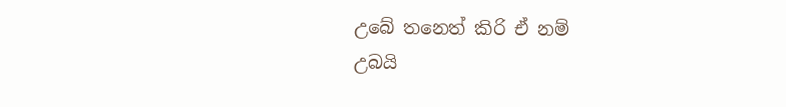උබේ තනෙත් කිරි ඒ නම්
උබයි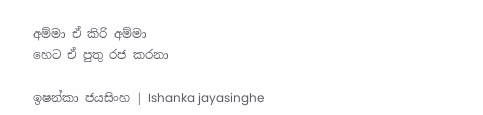අම්මා ඒ කිරි අම්මා
හෙට ඒ පුතු රජ කරනා

ඉෂන්කා ජයසිංහ | Ishanka jayasinghe